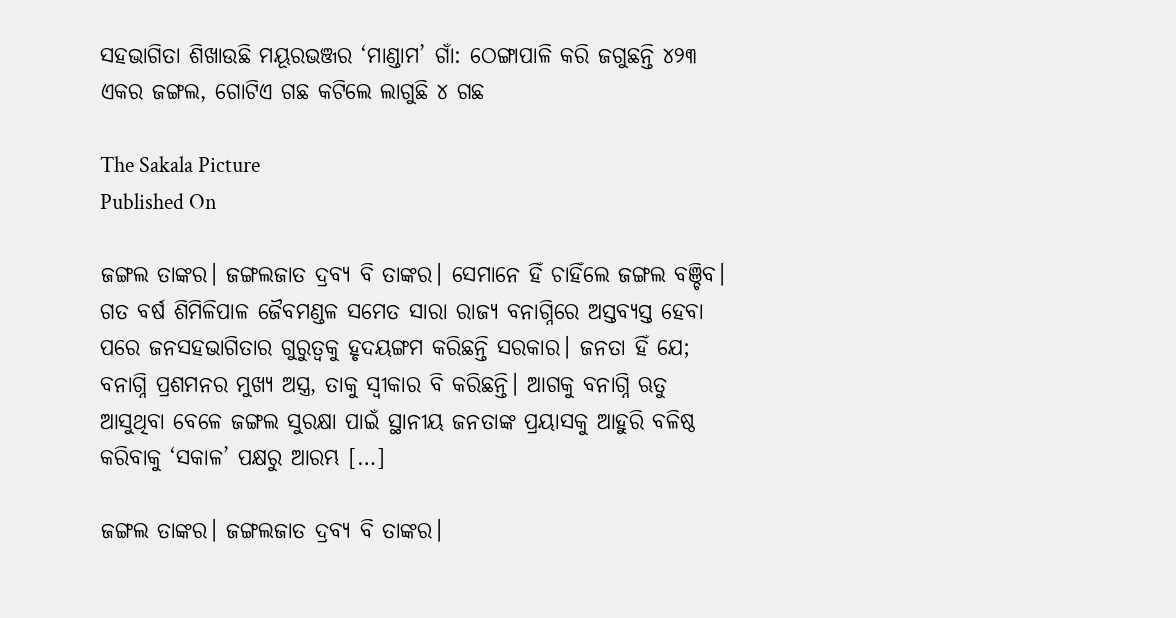ସହଭାଗିତା ଶିଖାଉଛି ମୟୂରଭଞ୍ଜର ‘ମାଣ୍ଡାମ’ ଗାଁ: ଠେଙ୍ଗାପାଳି କରି ଜଗୁଛନ୍ତି ୪୨୩ ଏକର ଜଙ୍ଗଲ, ଗୋଟିଏ ଗଛ କଟିଲେ ଲାଗୁଛି ୪ ଗଛ

The Sakala Picture
Published On

ଜଙ୍ଗଲ ତାଙ୍କର। ଜଙ୍ଗଲଜାତ ଦ୍ରବ୍ୟ ବି ତାଙ୍କର। ସେମାନେ ହିଁ ଚାହିଁଲେ ଜଙ୍ଗଲ ବଞ୍ଚିବ। ଗତ ବର୍ଷ ଶିମିଳିପାଳ ଜୈବମଣ୍ଡଳ ସମେତ ସାରା ରାଜ୍ୟ ବନାଗ୍ନିରେ ଅସ୍ତବ୍ୟସ୍ତ ହେବା ପରେ ଜନସହଭାଗିତାର ଗୁରୁତ୍ୱକୁ ହୃଦୟଙ୍ଗମ କରିଛନ୍ତି ସରକାର। ଜନତା ହିଁ ଯେ; ବନାଗ୍ନି ପ୍ରଶମନର ମୁଖ୍ୟ ଅସ୍ତ୍ର, ତାକୁ ସ୍ୱୀକାର ବି କରିଛନ୍ତି। ଆଗକୁ ବନାଗ୍ନି ଋତୁ ଆସୁଥିବା ବେଳେ ଜଙ୍ଗଲ ସୁରକ୍ଷା ପାଇଁ ସ୍ଥାନୀୟ ଜନତାଙ୍କ ପ୍ରୟାସକୁ ଆହୁରି ବଳିଷ୍ଠ କରିବାକୁ ‘ସକାଳ’ ପକ୍ଷରୁ ଆରମ୍ଭ […]

ଜଙ୍ଗଲ ତାଙ୍କର। ଜଙ୍ଗଲଜାତ ଦ୍ରବ୍ୟ ବି ତାଙ୍କର।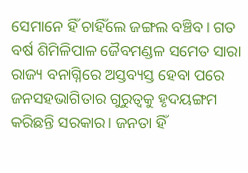ସେମାନେ ହିଁ ଚାହିଁଲେ ଜଙ୍ଗଲ ବଞ୍ଚିବ। ଗତ ବର୍ଷ ଶିମିଳିପାଳ ଜୈବମଣ୍ଡଳ ସମେତ ସାରା ରାଜ୍ୟ ବନାଗ୍ନିରେ ଅସ୍ତବ୍ୟସ୍ତ ହେବା ପରେ ଜନସହଭାଗିତାର ଗୁରୁତ୍ୱକୁ ହୃଦୟଙ୍ଗମ କରିଛନ୍ତି ସରକାର। ଜନତା ହିଁ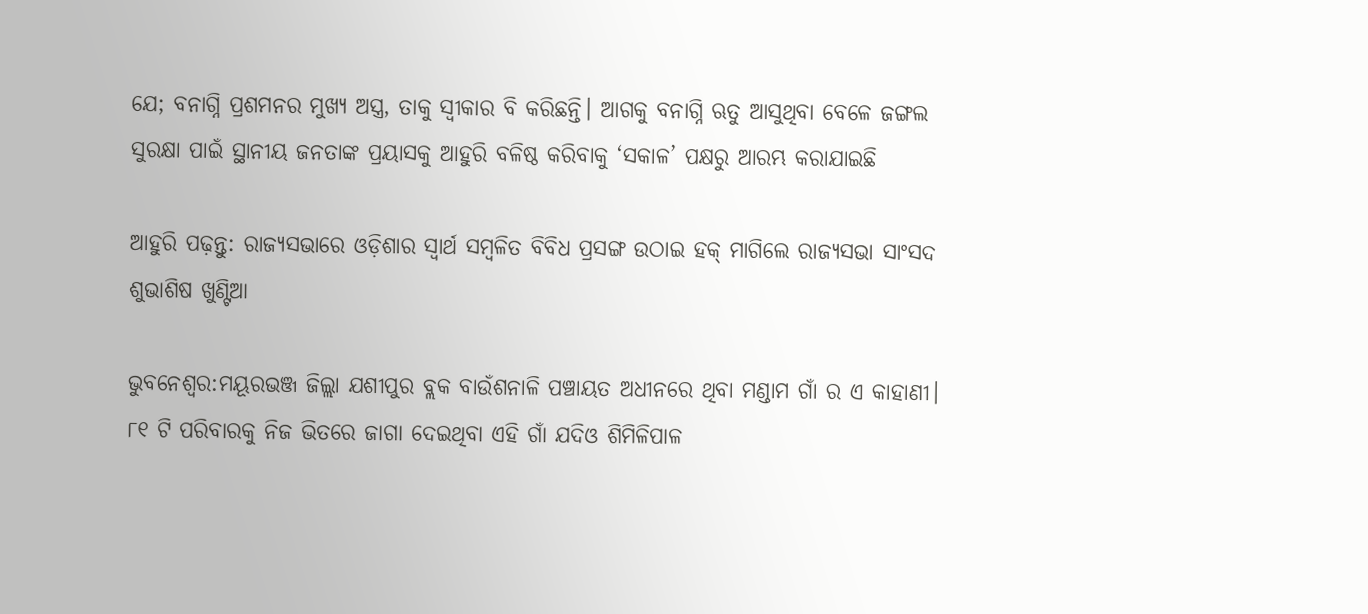ଯେ; ବନାଗ୍ନି ପ୍ରଶମନର ମୁଖ୍ୟ ଅସ୍ତ୍ର, ତାକୁ ସ୍ୱୀକାର ବି କରିଛନ୍ତି। ଆଗକୁ ବନାଗ୍ନି ଋତୁ ଆସୁଥିବା ବେଳେ ଜଙ୍ଗଲ ସୁରକ୍ଷା ପାଇଁ ସ୍ଥାନୀୟ ଜନତାଙ୍କ ପ୍ରୟାସକୁ ଆହୁରି ବଳିଷ୍ଠ କରିବାକୁ ‘ସକାଳ’ ପକ୍ଷରୁ ଆରମ୍ଭ କରାଯାଇଛି

ଆହୁରି ପଢ଼ନ୍ତୁ: ରାଜ୍ୟସଭାରେ ଓଡ଼ିଶାର ସ୍ୱାର୍ଥ ସମ୍ବଳିତ ବିବିଧ ପ୍ରସଙ୍ଗ ଉଠାଇ ହକ୍‌ ମାଗିଲେ ରାଜ୍ୟସଭା ସାଂସଦ ଶୁଭାଶିଷ ଖୁଣ୍ଟିଆ

ଭୁବନେଶ୍ୱର:ମୟୂରଭଞ୍ଜ ଜିଲ୍ଲା ଯଶୀପୁର ବ୍ଲକ ବାଉଁଶନାଳି ପଞ୍ଚାୟତ ଅଧୀନରେ ଥିବା ମଣ୍ଡାମ ଗାଁ ର ଏ କାହାଣୀ। ୮୧ ଟି ପରିବାରକୁ ନିଜ ଭିତରେ ଜାଗା ଦେଇଥିବା ଏହି ଗାଁ ଯଦିଓ ଶିମିଳିପାଳ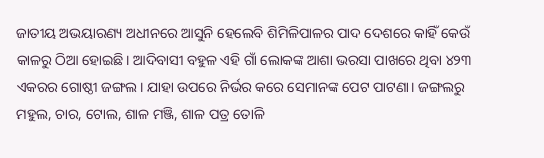ଜାତୀୟ ଅଭୟାରଣ୍ୟ ଅଧୀନରେ ଆସୁନି ହେଲେବି ଶିମିଳିପାଳର ପାଦ ଦେଶରେ କାହିଁ କେଉଁ କାଳରୁ ଠିଆ ହୋଇଛି। ଆଦିବାସୀ ବହୁଳ ଏହି ଗାଁ ଲୋକଙ୍କ ଆଶା ଭରସା ପାଖରେ ଥିବା ୪୨୩ ଏକରର ଗୋଷ୍ଠୀ ଜଙ୍ଗଲ। ଯାହା ଉପରେ ନିର୍ଭର କରେ ସେମାନଙ୍କ ପେଟ ପାଟଣା। ଜଙ୍ଗଲରୁ ମହୁଲ, ଚାର, ଟୋଲ, ଶାଳ ମଞ୍ଜି, ଶାଳ ପତ୍ର ତୋଳି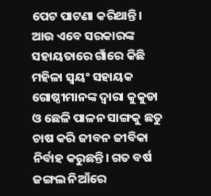ପେଟ ପାଟଣା କରିଥାନ୍ତି। ଆଉ ଏବେ ସରକାରଙ୍କ ସହାୟତାରେ ଗାଁରେ କିଛି ମହିଳା ସ୍ୱୟଂ ସହାୟକ ଗୋଷ୍ଠୀମାନଙ୍କ ଦ୍ୱାରା କୁକୁଡା ଓ ଛେଳି ପାଳନ ସାଙ୍ଗକୁ ଛତୁ ଚାଷ କରି ଜୀବନ ଜୀବିକା ନିର୍ବାହ କରୁଛନ୍ତି। ଗତ ବର୍ଷ ଜଙ୍ଗଲ ନିଆଁରେ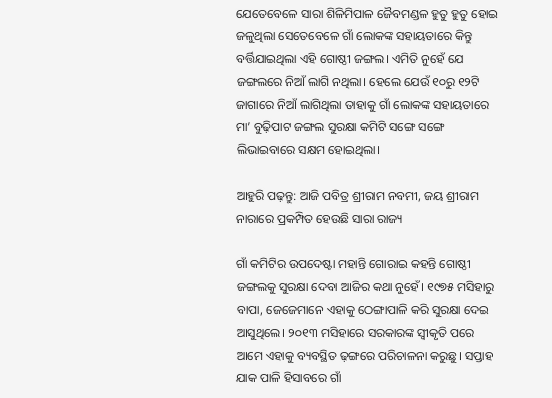ଯେତେବେଳେ ସାରା ଶିଳିମିପାଳ ଜୈବମଣ୍ଡଳ ହୁତୁ ହୁତୁ ହୋଇ ଜଳୁଥିଲା ସେତେବେଳେ ଗାଁ ଲୋକଙ୍କ ସହାୟତାରେ କିନ୍ତୁ ବର୍ତ୍ତିଯାଇଥିଲା ଏହି ଗୋଷ୍ଠୀ ଜଙ୍ଗଲ। ଏମିତି ନୁହେଁ ଯେ ଜଙ୍ଗଲରେ ନିଆଁ ଲାଗି ନଥିଲା। ହେଲେ ଯେଉଁ ୧୦ରୁ ୧୨ଟି ଜାଗାରେ ନିଆଁ ଲାଗିଥିଲା ତାହାକୁ ଗାଁ ଲୋକଙ୍କ ସହାୟତାରେ ମା’ ବୁଢ଼ିପାଟ ଜଙ୍ଗଲ ସୁରକ୍ଷା କମିଟି ସଙ୍ଗେ ସଙ୍ଗେ ଲିଭାଇବାରେ ସକ୍ଷମ ହୋଇଥିଲା।

ଆହୁରି ପଢ଼ନ୍ତୁ: ଆଜି ପବିତ୍ର ଶ୍ରୀରାମ ନବମୀ, ଜୟ ଶ୍ରୀରାମ ନାରାରେ ପ୍ରକମ୍ପିତ ହେଉଛି ସାରା ରାଜ୍ୟ

ଗାଁ କମିଟିର ଉପଦେଷ୍ଟା ମହାନ୍ତି ଗୋରାଇ କହନ୍ତି ଗୋଷ୍ଠୀ ଜଙ୍ଗଲକୁ ସୁରକ୍ଷା ଦେବା ଆଜିର କଥା ନୁହେଁ। ୧୯୭୫ ମସିହାରୁ ବାପା, ଜେଜେମାନେ ଏହାକୁ ଠେଙ୍ଗାପାଳି କରି ସୁରକ୍ଷା ଦେଇ ଆସୁଥିଲେ। ୨୦୧୩ ମସିହାରେ ସରକାରଙ୍କ ସ୍ୱୀକୃତି ପରେ ଆମେ ଏହାକୁ ବ୍ୟବସ୍ଥିତ ଢ଼ଙ୍ଗରେ ପରିଚାଳନା କରୁଛୁ। ସପ୍ତାହ ଯାକ ପାଳି ହିସାବରେ ଗାଁ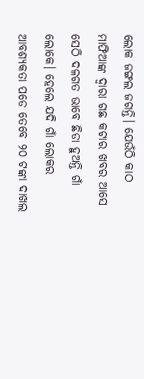ଲୋକ ଜଙ୍ଗଲ ଜଗନ୍ତି। ଯେଉଁଠି କାଠ ମାଫିଆଙ୍କ ଦ୍ୱାରା ଗଛ କଟାର ଖବର ଆସେ ସେଠି ଦଳଗତ ଭାବେ ଛିଡା ହୁଅନ୍ତି ଗାଁ ଲୋକେ। ହେଲେ ଯଦି ଗାଁ ଲୋକର ଆବଶ୍ୟକତା ପଡେ ତେବେ ୨୦ ଟଙ୍କା ଦାଖଲ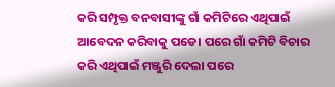କରି ସମ୍ପୃକ୍ତ ବନବାସୀଙ୍କୁ ଗାଁ କମିଟିରେ ଏଥିପାଇଁ ଆବେଦନ କରିବାକୁ ପଡେ। ପରେ ଗାଁ କମିଟି ବିଚାର କରି ଏଥିପାଇଁ ମଞ୍ଜୁରି ଦେଲା ପରେ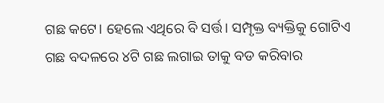ଗଛ କଟେ। ହେଲେ ଏଥିରେ ବି ସର୍ତ୍ତ। ସମ୍ପୃକ୍ତ ବ୍ୟକ୍ତିକୁ ଗୋଟିଏ ଗଛ ବଦଳରେ ୪ଟି ଗଛ ଲଗାଇ ତାକୁ ବଡ କରିବାର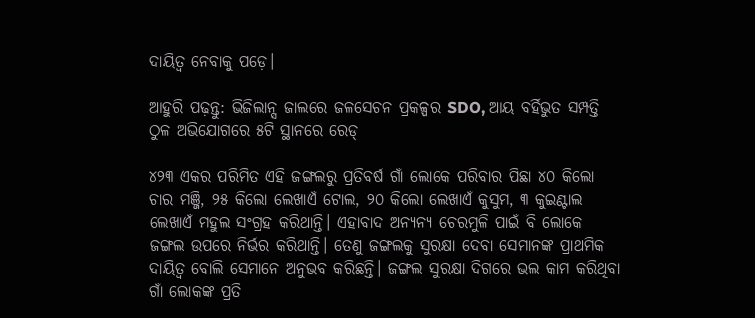ଦାୟିତ୍ୱ ନେବାକୁ ପଡ଼େ।

ଆହୁରି ପଢ଼ନ୍ତୁ: ଭିଜିଲାନ୍ସ ଜାଲରେ ଜଳସେଚନ ପ୍ରକଳ୍ପର SDO, ଆୟ ବର୍ହିଭୁତ ସମ୍ପତ୍ତି ଠୁଳ ଅଭିଯୋଗରେ ୫ଟି ସ୍ଥାନରେ ରେଡ୍

୪୨୩ ଏକର ପରିମିତ ଏହି ଜଙ୍ଗଲରୁ ପ୍ରତିବର୍ଷ ଗାଁ ଲୋକେ ପରିବାର ପିଛା ୪୦ କିଲୋ ଚାର ମଞ୍ଜି, ୨୫ କିଲୋ ଲେଖାଏଁ ଟୋଲ, ୨୦ କିଲୋ ଲେଖାଏଁ କୁସୁମ, ୩ କୁଇଣ୍ଟାଲ ଲେଖାଏଁ ମହୁଲ ସଂଗ୍ରହ କରିଥାନ୍ତି। ଏହାବାଦ ଅନ୍ୟନ୍ୟ ଚେରମୁଳି ପାଇଁ ବି ଲୋକେ ଜଙ୍ଗଲ ଉପରେ ନିର୍ଭର କରିଥାନ୍ତି। ତେଣୁ ଜଙ୍ଗଲକୁ ସୁରକ୍ଷା ଦେବା ସେମାନଙ୍କ ପ୍ରାଥମିକ ଦାୟିତ୍ୱ ବୋଲି ସେମାନେ ଅନୁଭବ କରିଛନ୍ତି। ଜଙ୍ଗଲ ସୁରକ୍ଷା ଦିଗରେ ଭଲ କାମ କରିଥିବା ଗାଁ ଲୋକଙ୍କ ପ୍ରତି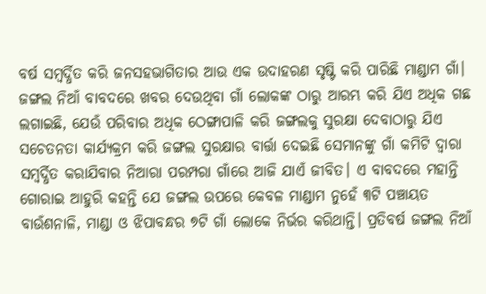ବର୍ଷ ସମ୍ବର୍ଦ୍ଧିତ କରି ଜନସହଭାଗିତାର ଆଉ ଏକ ଉଦାହରଣ ସୃଷ୍ଟି କରି ପାରିଛି ମାଣ୍ଡାମ ଗାଁ। ଜଙ୍ଗଲ ନିଆଁ ବାବଦରେ ଖବର ଦେଉଥିବା ଗାଁ ଲୋକଙ୍କ ଠାରୁ ଆରମ୍ଭ କରି ଯିଏ ଅଧିକ ଗଛ ଲଗାଇଛି, ଯେଉଁ ପରିବାର ଅଧିକ ଠେଙ୍ଗାପାଳି କରି ଜଙ୍ଗଲକୁ ସୁରକ୍ଷା ଦେବାଠାରୁ ଯିଏ ସଚେତନତା କାର୍ଯ୍ୟକ୍ରମ କରି ଜଙ୍ଗଲ ସୁରକ୍ଷାର ବାର୍ତ୍ତା ଦେଇଛି ସେମାନଙ୍କୁ ଗାଁ କମିଟି ଦ୍ୱାରା ସମ୍ବର୍ଦ୍ଧିତ କରାଯିବାର ନିଆରା ପରମ୍ପରା ଗାଁରେ ଆଜି ଯାଏଁ ଜୀବିତ। ଏ ବାବଦରେ ମହାନ୍ତି ଗୋରାଇ ଆହୁରି କହନ୍ତି ଯେ ଜଙ୍ଗଲ ଉପରେ କେବଳ ମାଣ୍ଡାମ ନୁହେଁ ୩ଟି ପଞ୍ଚାୟତ ବାଉଁଶନାଳି, ମାଣ୍ଡା ଓ ଝିପାବନ୍ଧର ୭ଟି ଗାଁ ଲୋକେ ନିର୍ଭର କରିଥାନ୍ତି। ପ୍ରତିବର୍ଷ ଜଙ୍ଗଲ ନିଆଁ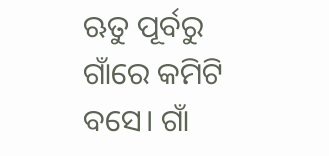ଋତୁ ପୂର୍ବରୁ ଗାଁରେ କମିଟି ବସେ। ଗାଁ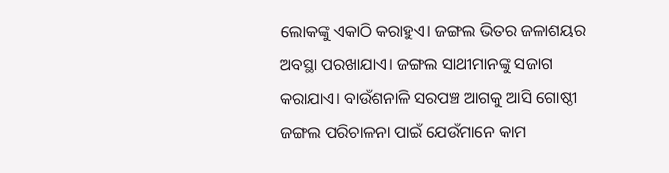ଲୋକଙ୍କୁ ଏକାଠି କରାହୁଏ। ଜଙ୍ଗଲ ଭିତର ଜଳାଶୟର ଅବସ୍ଥା ପରଖାଯାଏ। ଜଙ୍ଗଲ ସାଥୀମାନଙ୍କୁ ସଜାଗ କରାଯାଏ। ବାଉଁଶନାଳି ସରପଞ୍ଚ ଆଗକୁ ଆସି ଗୋଷ୍ଠୀ ଜଙ୍ଗଲ ପରିଚାଳନା ପାଇଁ ଯେଉଁମାନେ କାମ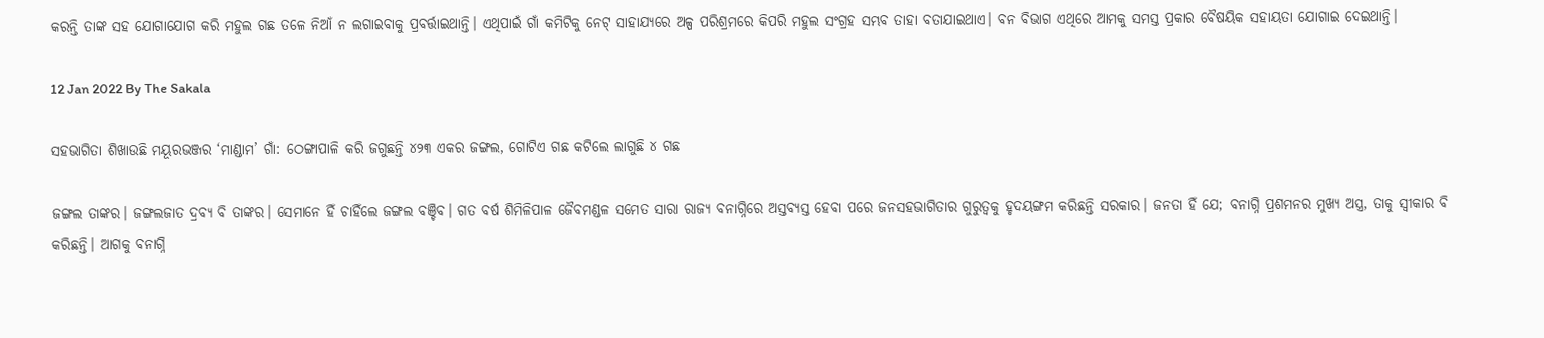କରନ୍ତି ତାଙ୍କ ସହ ଯୋଗାଯୋଗ କରି ମହୁଲ ଗଛ ତଳେ ନିଆଁ ନ ଲଗାଇବାକୁ ପ୍ରବର୍ତ୍ତାଇଥାନ୍ତି। ଏଥିପାଇଁ ଗାଁ କମିଟିକୁ ନେଟ୍‍ ସାହାଯ୍ୟରେ ଅଳ୍ପ ପରିଶ୍ରମରେ କିପରି ମହୁଲ ସଂଗ୍ରହ ସମ୍ଭବ ତାହା ବତାଯାଇଥାଏ। ବନ ବିଭାଗ ଏଥିରେ ଆମକୁ ସମସ୍ତ ପ୍ରକାର ବୈଷୟିକ ସହାୟତା ଯୋଗାଇ ଦେଇଥାନ୍ତି।

12 Jan 2022 By The Sakala

ସହଭାଗିତା ଶିଖାଉଛି ମୟୂରଭଞ୍ଜର ‘ମାଣ୍ଡାମ’ ଗାଁ: ଠେଙ୍ଗାପାଳି କରି ଜଗୁଛନ୍ତି ୪୨୩ ଏକର ଜଙ୍ଗଲ, ଗୋଟିଏ ଗଛ କଟିଲେ ଲାଗୁଛି ୪ ଗଛ

ଜଙ୍ଗଲ ତାଙ୍କର। ଜଙ୍ଗଲଜାତ ଦ୍ରବ୍ୟ ବି ତାଙ୍କର। ସେମାନେ ହିଁ ଚାହିଁଲେ ଜଙ୍ଗଲ ବଞ୍ଚିବ। ଗତ ବର୍ଷ ଶିମିଳିପାଳ ଜୈବମଣ୍ଡଳ ସମେତ ସାରା ରାଜ୍ୟ ବନାଗ୍ନିରେ ଅସ୍ତବ୍ୟସ୍ତ ହେବା ପରେ ଜନସହଭାଗିତାର ଗୁରୁତ୍ୱକୁ ହୃଦୟଙ୍ଗମ କରିଛନ୍ତି ସରକାର। ଜନତା ହିଁ ଯେ; ବନାଗ୍ନି ପ୍ରଶମନର ମୁଖ୍ୟ ଅସ୍ତ୍ର, ତାକୁ ସ୍ୱୀକାର ବି କରିଛନ୍ତି। ଆଗକୁ ବନାଗ୍ନି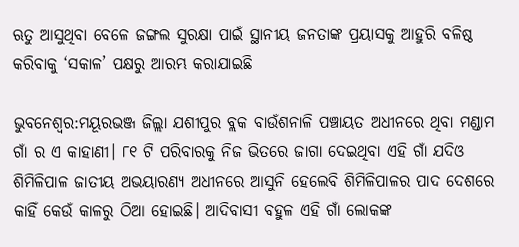ଋତୁ ଆସୁଥିବା ବେଳେ ଜଙ୍ଗଲ ସୁରକ୍ଷା ପାଇଁ ସ୍ଥାନୀୟ ଜନତାଙ୍କ ପ୍ରୟାସକୁ ଆହୁରି ବଳିଷ୍ଠ କରିବାକୁ ‘ସକାଳ’ ପକ୍ଷରୁ ଆରମ୍ଭ କରାଯାଇଛି

ଭୁବନେଶ୍ୱର:ମୟୂରଭଞ୍ଜ ଜିଲ୍ଲା ଯଶୀପୁର ବ୍ଲକ ବାଉଁଶନାଳି ପଞ୍ଚାୟତ ଅଧୀନରେ ଥିବା ମଣ୍ଡାମ ଗାଁ ର ଏ କାହାଣୀ। ୮୧ ଟି ପରିବାରକୁ ନିଜ ଭିତରେ ଜାଗା ଦେଇଥିବା ଏହି ଗାଁ ଯଦିଓ ଶିମିଳିପାଳ ଜାତୀୟ ଅଭୟାରଣ୍ୟ ଅଧୀନରେ ଆସୁନି ହେଲେବି ଶିମିଳିପାଳର ପାଦ ଦେଶରେ କାହିଁ କେଉଁ କାଳରୁ ଠିଆ ହୋଇଛି। ଆଦିବାସୀ ବହୁଳ ଏହି ଗାଁ ଲୋକଙ୍କ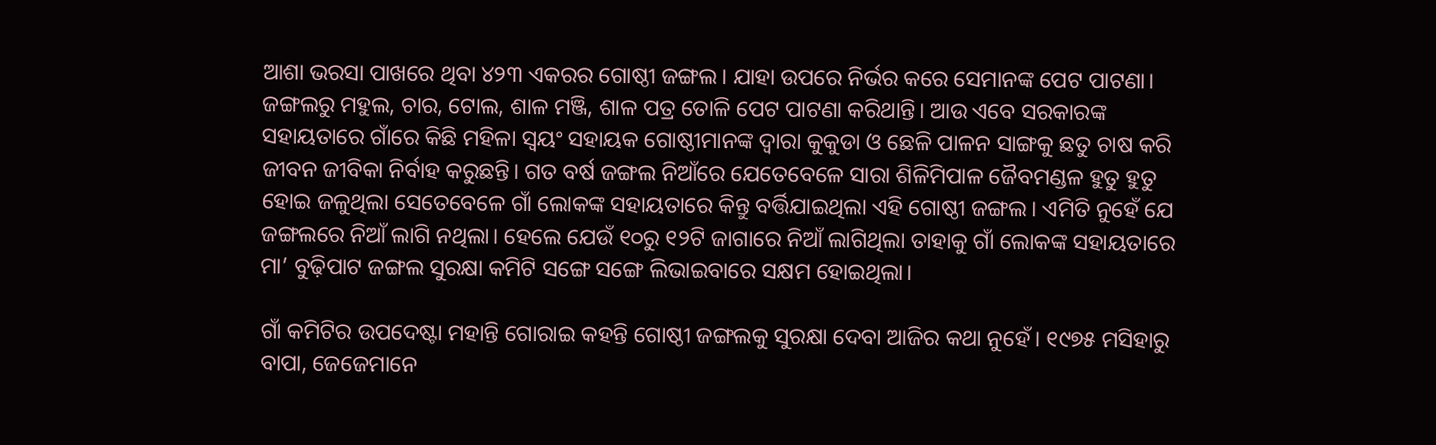ଆଶା ଭରସା ପାଖରେ ଥିବା ୪୨୩ ଏକରର ଗୋଷ୍ଠୀ ଜଙ୍ଗଲ। ଯାହା ଉପରେ ନିର୍ଭର କରେ ସେମାନଙ୍କ ପେଟ ପାଟଣା। ଜଙ୍ଗଲରୁ ମହୁଲ, ଚାର, ଟୋଲ, ଶାଳ ମଞ୍ଜି, ଶାଳ ପତ୍ର ତୋଳି ପେଟ ପାଟଣା କରିଥାନ୍ତି। ଆଉ ଏବେ ସରକାରଙ୍କ ସହାୟତାରେ ଗାଁରେ କିଛି ମହିଳା ସ୍ୱୟଂ ସହାୟକ ଗୋଷ୍ଠୀମାନଙ୍କ ଦ୍ୱାରା କୁକୁଡା ଓ ଛେଳି ପାଳନ ସାଙ୍ଗକୁ ଛତୁ ଚାଷ କରି ଜୀବନ ଜୀବିକା ନିର୍ବାହ କରୁଛନ୍ତି। ଗତ ବର୍ଷ ଜଙ୍ଗଲ ନିଆଁରେ ଯେତେବେଳେ ସାରା ଶିଳିମିପାଳ ଜୈବମଣ୍ଡଳ ହୁତୁ ହୁତୁ ହୋଇ ଜଳୁଥିଲା ସେତେବେଳେ ଗାଁ ଲୋକଙ୍କ ସହାୟତାରେ କିନ୍ତୁ ବର୍ତ୍ତିଯାଇଥିଲା ଏହି ଗୋଷ୍ଠୀ ଜଙ୍ଗଲ। ଏମିତି ନୁହେଁ ଯେ ଜଙ୍ଗଲରେ ନିଆଁ ଲାଗି ନଥିଲା। ହେଲେ ଯେଉଁ ୧୦ରୁ ୧୨ଟି ଜାଗାରେ ନିଆଁ ଲାଗିଥିଲା ତାହାକୁ ଗାଁ ଲୋକଙ୍କ ସହାୟତାରେ ମା’ ବୁଢ଼ିପାଟ ଜଙ୍ଗଲ ସୁରକ୍ଷା କମିଟି ସଙ୍ଗେ ସଙ୍ଗେ ଲିଭାଇବାରେ ସକ୍ଷମ ହୋଇଥିଲା।

ଗାଁ କମିଟିର ଉପଦେଷ୍ଟା ମହାନ୍ତି ଗୋରାଇ କହନ୍ତି ଗୋଷ୍ଠୀ ଜଙ୍ଗଲକୁ ସୁରକ୍ଷା ଦେବା ଆଜିର କଥା ନୁହେଁ। ୧୯୭୫ ମସିହାରୁ ବାପା, ଜେଜେମାନେ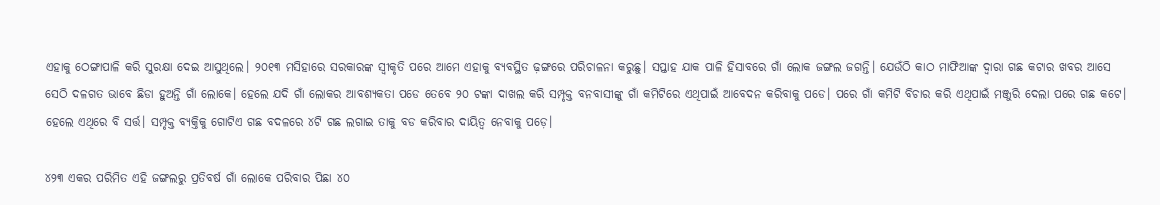ଏହାକୁ ଠେଙ୍ଗାପାଳି କରି ସୁରକ୍ଷା ଦେଇ ଆସୁଥିଲେ। ୨୦୧୩ ମସିହାରେ ସରକାରଙ୍କ ସ୍ୱୀକୃତି ପରେ ଆମେ ଏହାକୁ ବ୍ୟବସ୍ଥିତ ଢ଼ଙ୍ଗରେ ପରିଚାଳନା କରୁଛୁ। ସପ୍ତାହ ଯାକ ପାଳି ହିସାବରେ ଗାଁ ଲୋକ ଜଙ୍ଗଲ ଜଗନ୍ତି। ଯେଉଁଠି କାଠ ମାଫିଆଙ୍କ ଦ୍ୱାରା ଗଛ କଟାର ଖବର ଆସେ ସେଠି ଦଳଗତ ଭାବେ ଛିଡା ହୁଅନ୍ତି ଗାଁ ଲୋକେ। ହେଲେ ଯଦି ଗାଁ ଲୋକର ଆବଶ୍ୟକତା ପଡେ ତେବେ ୨୦ ଟଙ୍କା ଦାଖଲ କରି ସମ୍ପୃକ୍ତ ବନବାସୀଙ୍କୁ ଗାଁ କମିଟିରେ ଏଥିପାଇଁ ଆବେଦନ କରିବାକୁ ପଡେ। ପରେ ଗାଁ କମିଟି ବିଚାର କରି ଏଥିପାଇଁ ମଞ୍ଜୁରି ଦେଲା ପରେ ଗଛ କଟେ। ହେଲେ ଏଥିରେ ବି ସର୍ତ୍ତ। ସମ୍ପୃକ୍ତ ବ୍ୟକ୍ତିକୁ ଗୋଟିଏ ଗଛ ବଦଳରେ ୪ଟି ଗଛ ଲଗାଇ ତାକୁ ବଡ କରିବାର ଦାୟିତ୍ୱ ନେବାକୁ ପଡ଼େ।

୪୨୩ ଏକର ପରିମିତ ଏହି ଜଙ୍ଗଲରୁ ପ୍ରତିବର୍ଷ ଗାଁ ଲୋକେ ପରିବାର ପିଛା ୪୦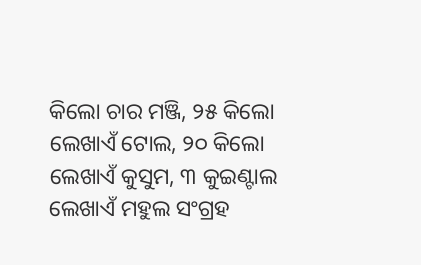କିଲୋ ଚାର ମଞ୍ଜି, ୨୫ କିଲୋ ଲେଖାଏଁ ଟୋଲ, ୨୦ କିଲୋ ଲେଖାଏଁ କୁସୁମ, ୩ କୁଇଣ୍ଟାଲ ଲେଖାଏଁ ମହୁଲ ସଂଗ୍ରହ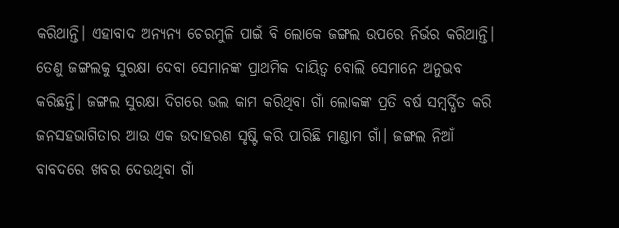କରିଥାନ୍ତି। ଏହାବାଦ ଅନ୍ୟନ୍ୟ ଚେରମୁଳି ପାଇଁ ବି ଲୋକେ ଜଙ୍ଗଲ ଉପରେ ନିର୍ଭର କରିଥାନ୍ତି। ତେଣୁ ଜଙ୍ଗଲକୁ ସୁରକ୍ଷା ଦେବା ସେମାନଙ୍କ ପ୍ରାଥମିକ ଦାୟିତ୍ୱ ବୋଲି ସେମାନେ ଅନୁଭବ କରିଛନ୍ତି। ଜଙ୍ଗଲ ସୁରକ୍ଷା ଦିଗରେ ଭଲ କାମ କରିଥିବା ଗାଁ ଲୋକଙ୍କ ପ୍ରତି ବର୍ଷ ସମ୍ବର୍ଦ୍ଧିତ କରି ଜନସହଭାଗିତାର ଆଉ ଏକ ଉଦାହରଣ ସୃଷ୍ଟି କରି ପାରିଛି ମାଣ୍ଡାମ ଗାଁ। ଜଙ୍ଗଲ ନିଆଁ ବାବଦରେ ଖବର ଦେଉଥିବା ଗାଁ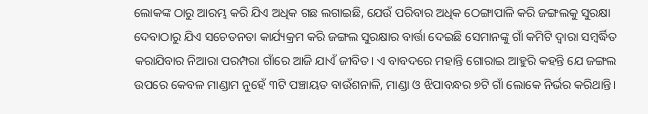ଲୋକଙ୍କ ଠାରୁ ଆରମ୍ଭ କରି ଯିଏ ଅଧିକ ଗଛ ଲଗାଇଛି, ଯେଉଁ ପରିବାର ଅଧିକ ଠେଙ୍ଗାପାଳି କରି ଜଙ୍ଗଲକୁ ସୁରକ୍ଷା ଦେବାଠାରୁ ଯିଏ ସଚେତନତା କାର୍ଯ୍ୟକ୍ରମ କରି ଜଙ୍ଗଲ ସୁରକ୍ଷାର ବାର୍ତ୍ତା ଦେଇଛି ସେମାନଙ୍କୁ ଗାଁ କମିଟି ଦ୍ୱାରା ସମ୍ବର୍ଦ୍ଧିତ କରାଯିବାର ନିଆରା ପରମ୍ପରା ଗାଁରେ ଆଜି ଯାଏଁ ଜୀବିତ। ଏ ବାବଦରେ ମହାନ୍ତି ଗୋରାଇ ଆହୁରି କହନ୍ତି ଯେ ଜଙ୍ଗଲ ଉପରେ କେବଳ ମାଣ୍ଡାମ ନୁହେଁ ୩ଟି ପଞ୍ଚାୟତ ବାଉଁଶନାଳି, ମାଣ୍ଡା ଓ ଝିପାବନ୍ଧର ୭ଟି ଗାଁ ଲୋକେ ନିର୍ଭର କରିଥାନ୍ତି।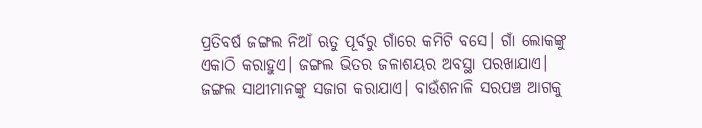ପ୍ରତିବର୍ଷ ଜଙ୍ଗଲ ନିଆଁ ଋତୁ ପୂର୍ବରୁ ଗାଁରେ କମିଟି ବସେ। ଗାଁ ଲୋକଙ୍କୁ ଏକାଠି କରାହୁଏ। ଜଙ୍ଗଲ ଭିତର ଜଳାଶୟର ଅବସ୍ଥା ପରଖାଯାଏ। ଜଙ୍ଗଲ ସାଥୀମାନଙ୍କୁ ସଜାଗ କରାଯାଏ। ବାଉଁଶନାଳି ସରପଞ୍ଚ ଆଗକୁ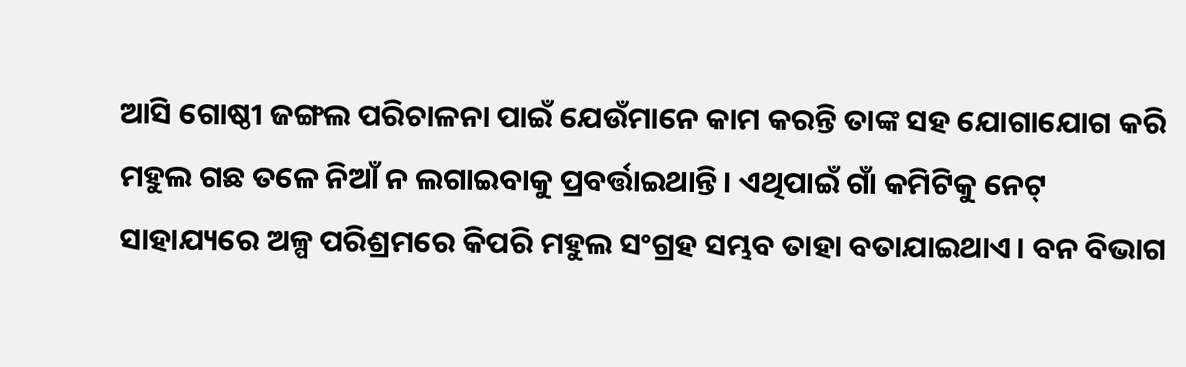ଆସି ଗୋଷ୍ଠୀ ଜଙ୍ଗଲ ପରିଚାଳନା ପାଇଁ ଯେଉଁମାନେ କାମ କରନ୍ତି ତାଙ୍କ ସହ ଯୋଗାଯୋଗ କରି ମହୁଲ ଗଛ ତଳେ ନିଆଁ ନ ଲଗାଇବାକୁ ପ୍ରବର୍ତ୍ତାଇଥାନ୍ତି। ଏଥିପାଇଁ ଗାଁ କମିଟିକୁ ନେଟ୍‍ ସାହାଯ୍ୟରେ ଅଳ୍ପ ପରିଶ୍ରମରେ କିପରି ମହୁଲ ସଂଗ୍ରହ ସମ୍ଭବ ତାହା ବତାଯାଇଥାଏ। ବନ ବିଭାଗ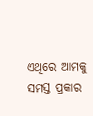ଏଥିରେ ଆମକୁ ସମସ୍ତ ପ୍ରକାର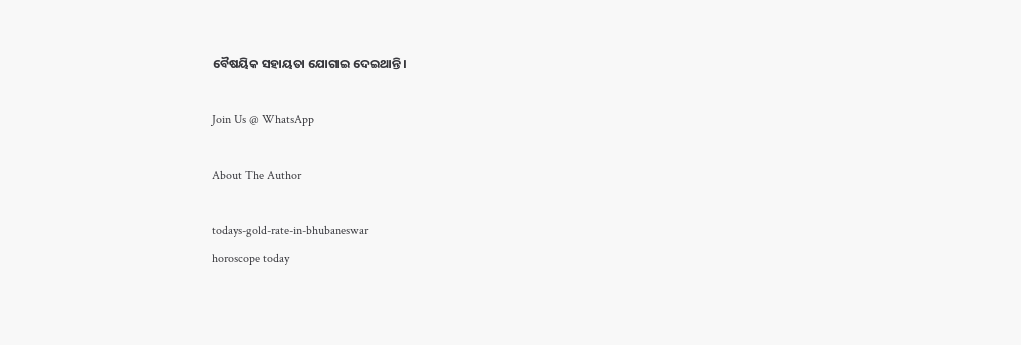ବୈଷୟିକ ସହାୟତା ଯୋଗାଇ ଦେଇଥାନ୍ତି।

Join Us @ WhatsApp

About The Author

todays-gold-rate-in-bhubaneswar
horoscope today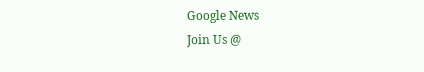Google News
Join Us @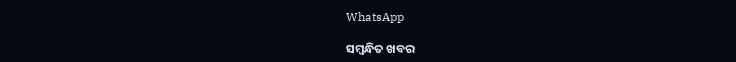WhatsApp

ସମ୍ବନ୍ଧିତ ଖବର